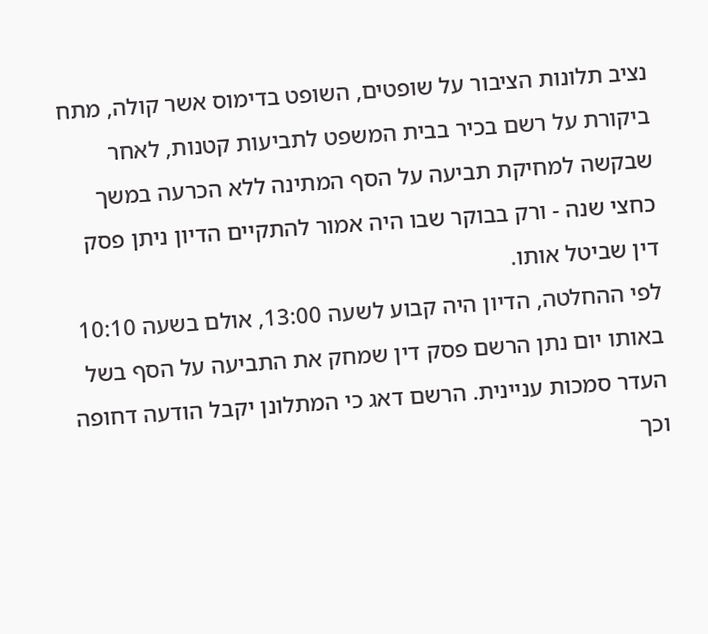נציב תלונות הציבור על שופטים, השופט בדימוס אשר קולה, מתח ביקורת על רשם בכיר בבית המשפט לתביעות קטנות, לאחר שבקשה למחיקת תביעה על הסף המתינה ללא הכרעה במשך כחצי שנה - ורק בבוקר שבו היה אמור להתקיים הדיון ניתן פסק דין שביטל אותו.
לפי ההחלטה, הדיון היה קבוע לשעה 13:00, אולם בשעה 10:10 באותו יום נתן הרשם פסק דין שמחק את התביעה על הסף בשל העדר סמכות עניינית. הרשם דאג כי המתלונן יקבל הודעה דחופה וכך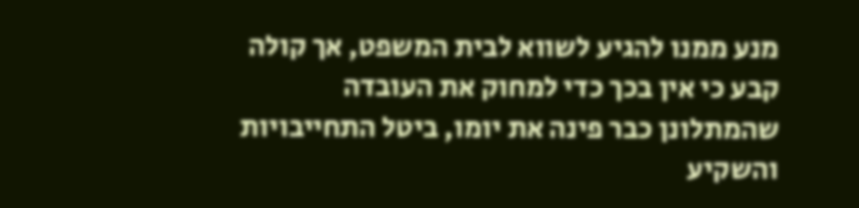מנע ממנו להגיע לשווא לבית המשפט, אך קולה קבע כי אין בכך כדי למחוק את העובדה שהמתלונן כבר פינה את יומו, ביטל התחייבויות והשקיע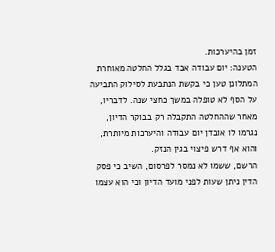זמן בהיערכות.
הטענה: יום עבודה אבד בגלל החלטה מאוחרת
המתלונן טען כי בקשת הנתבעת לסילוק התביעה על הסף לא טופלה במשך כחצי שנה. לדבריו, מאחר שההחלטה התקבלה רק בבוקר הדיון, נגרמו לו אובדן יום עבודה והיערכות מיותרת, והוא אף דרש פיצוי בגין הנזק.
הרשם, ששמו לא נמסר לפרסום, השיב כי פסק הדין ניתן שעות לפני מועד הדיון וכי הוא עצמו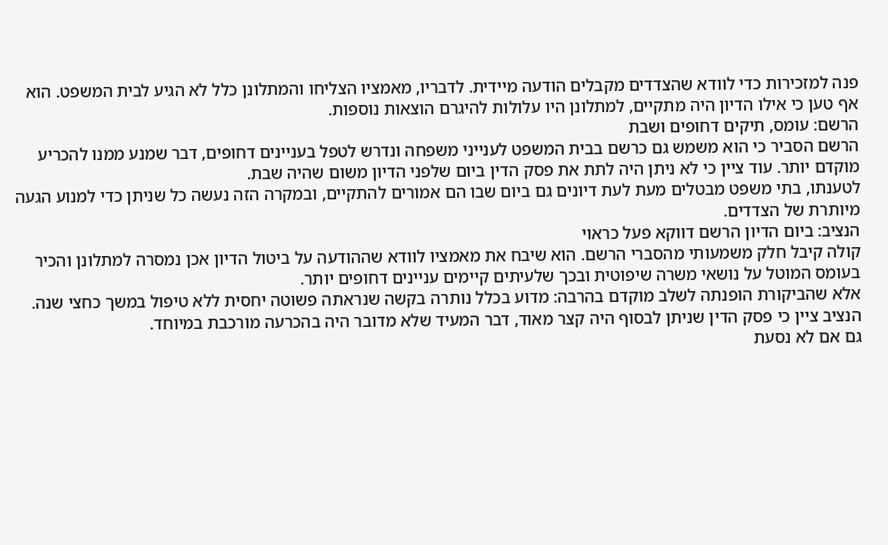פנה למזכירות כדי לוודא שהצדדים מקבלים הודעה מיידית. לדבריו, מאמציו הצליחו והמתלונן כלל לא הגיע לבית המשפט. הוא אף טען כי אילו הדיון היה מתקיים, למתלונן היו עלולות להיגרם הוצאות נוספות.
הרשם: עומס, תיקים דחופים ושבת
הרשם הסביר כי הוא משמש גם כרשם בבית המשפט לענייני משפחה ונדרש לטפל בעניינים דחופים, דבר שמנע ממנו להכריע מוקדם יותר. עוד ציין כי לא ניתן היה לתת את פסק הדין ביום שלפני הדיון משום שהיה שבת.
לטענתו, בתי משפט מבטלים מעת לעת דיונים גם ביום שבו הם אמורים להתקיים, ובמקרה הזה נעשה כל שניתן כדי למנוע הגעה מיותרת של הצדדים.
הנציב: ביום הדיון הרשם דווקא פעל כראוי
קולה קיבל חלק משמעותי מהסברי הרשם. הוא שיבח את מאמציו לוודא שההודעה על ביטול הדיון אכן נמסרה למתלונן והכיר בעומס המוטל על נושאי משרה שיפוטית ובכך שלעיתים קיימים עניינים דחופים יותר.
אלא שהביקורת הופנתה לשלב מוקדם בהרבה: מדוע בכלל נותרה בקשה שנראתה פשוטה יחסית ללא טיפול במשך כחצי שנה. הנציב ציין כי פסק הדין שניתן לבסוף היה קצר מאוד, דבר המעיד שלא מדובר היה בהכרעה מורכבת במיוחד.
גם אם לא נסעת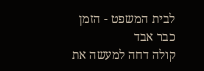לבית המשפט - הזמן כבר אבד
קולה דחה למעשה את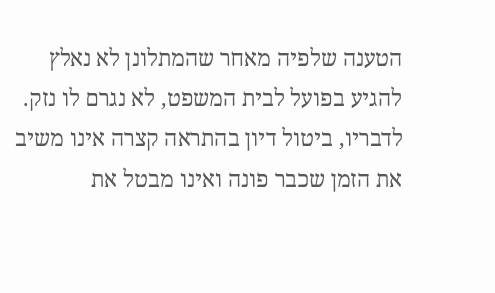הטענה שלפיה מאחר שהמתלונן לא נאלץ להגיע בפועל לבית המשפט, לא נגרם לו נזק. לדבריו, ביטול דיון בהתראה קצרה אינו משיב את הזמן שכבר פונה ואינו מבטל את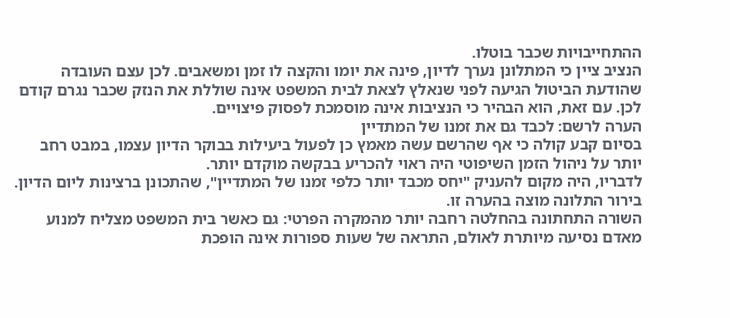ההתחייבויות שכבר בוטלו.
הנציב ציין כי המתלונן נערך לדיון, פינה את יומו והקצה לו זמן ומשאבים. לכן עצם העובדה שהודעת הביטול הגיעה לפני שנאלץ לצאת לבית המשפט אינה שוללת את הנזק שכבר נגרם קודם לכן. עם זאת, הוא הבהיר כי הנציבות אינה מוסמכת לפסוק פיצויים.
הערה לרשם: לכבד גם את זמנו של המתדיין
בסיום קבע קולה כי אף שהרשם עשה מאמץ כן לפעול ביעילות בבוקר הדיון עצמו, במבט רחב יותר על ניהול הזמן השיפוטי היה ראוי להכריע בבקשה מוקדם יותר.
לדבריו, היה מקום להעניק "יחס מכבד יותר כלפי זמנו של המתדיין", שהתכונן ברצינות ליום הדיון. בירור התלונה מוצה בהערה זו.
השורה התחתונה בהחלטה רחבה יותר מהמקרה הפרטי: גם כאשר בית המשפט מצליח למנוע מאדם נסיעה מיותרת לאולם, התראה של שעות ספורות אינה הופכת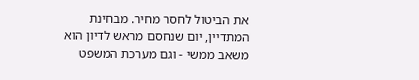את הביטול לחסר מחיר. מבחינת המתדיין, יום שנחסם מראש לדיון הוא משאב ממשי - וגם מערכת המשפט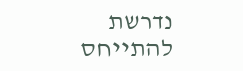נדרשת להתייחס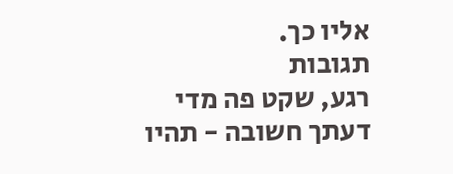אליו כך.
תגובות
רגע, שקט פה מדי
דעתך חשובה - תהיו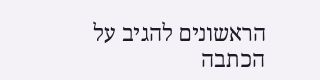הראשונים להגיב על הכתבה